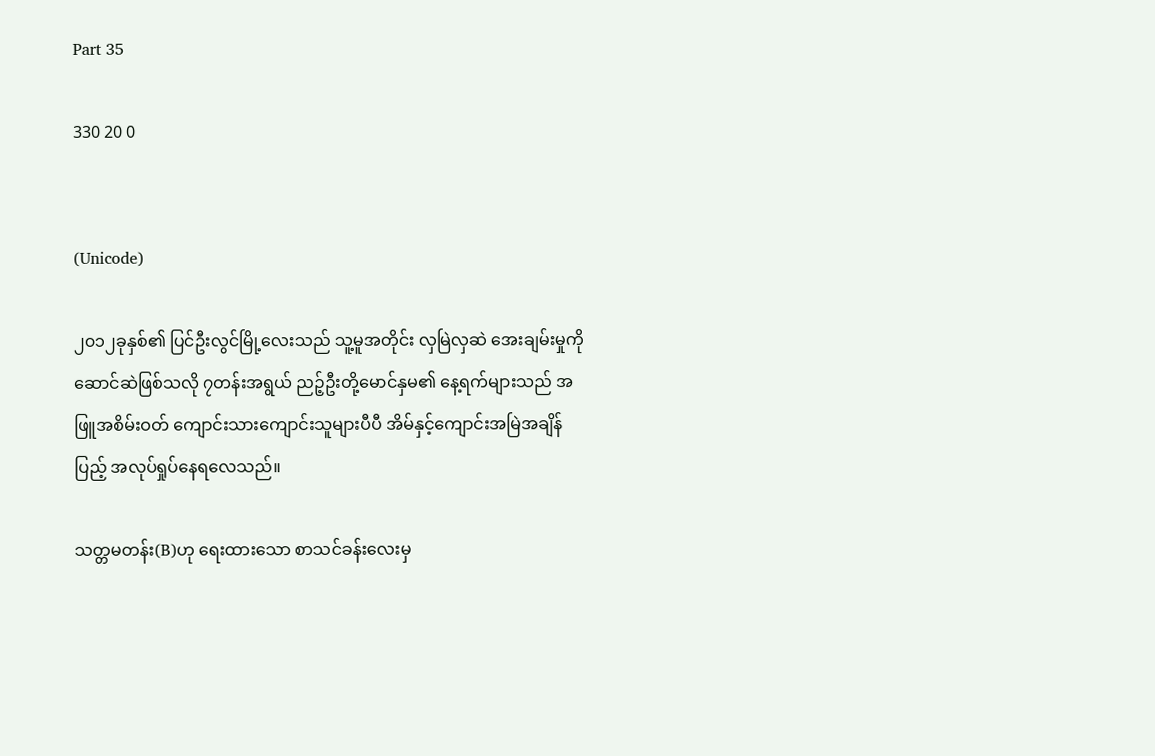Part 35

330 20 0


(Unicode)

၂၀၁၂ခုနှစ်၏ ပြင်ဦးလွင်မြို့လေးသည် သူ့မူအတိုင်း လှမြဲလှဆဲ အေးချမ်းမှုကိုဆောင်ဆဲဖြစ်သလို ၇တန်းအရွယ် ညဉ့်ဦးတို့မောင်နှမ၏ နေ့ရက်များသည် အဖြူအစိမ်းဝတ် ကျောင်းသားကျောင်းသူများပီပီ အိမ်နှင့်ကျောင်းအမြဲအချိန်ပြည့် အလုပ်ရှုပ်နေရလေသည်။

သတ္တမတန်း(B)ဟု ရေးထားသော စာသင်ခန်းလေးမှ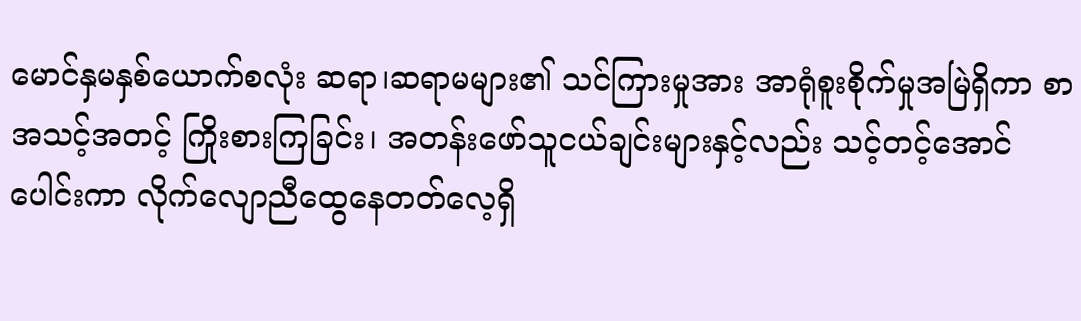မောင်နှမနှစ်ယောက်စလုံး ဆရာ၊ဆရာမများ၏ သင်ကြားမှုအား အာရုံစူးစိုက်မှုအမြဲရှိကာ စာအသင့်အတင့် ကြိုးစားကြခြင်း၊ အတန်းဖော်သူငယ်ချင်းများနှင့်လည်း သင့်တင့်အောင်ပေါင်းကာ လိုက်လျော‌ညီထွေနေတတ်လေ့ရှိ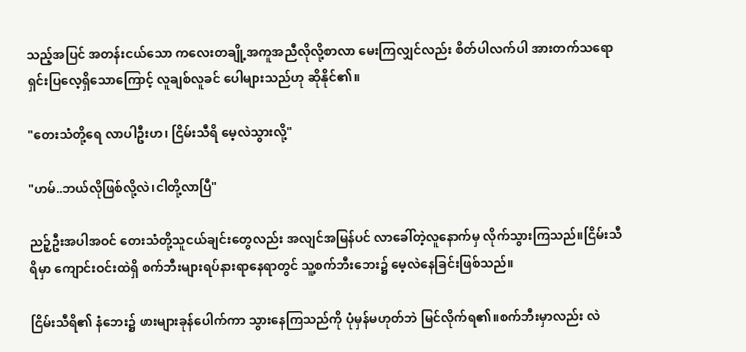သည့်အပြင် အတန်းငယ်သော ကလေးတချို့အကူအညီလိုလို့စာလာ မေးကြလျှင်လည်း စိတ်ပါလက်ပါ အားတက်သရော ရှင်းပြလေ့ရှိသောကြောင့် လူချစ်လူခင် ပေါများသည်ဟု ဆိုနိုင်၏။

"တေးသံတို့ရေ လာပါဦးဟ၊ ငြိမ်းသီရိ မေ့လဲသွားလို့"

"ဟမ်..ဘယ်လိုဖြစ်လို့လဲ၊ငါတို့လာပြီ"

ညဉ့်ဦးအပါအဝင် တေးသံတို့သူငယ်ချင်းတွေလည်း အလျင်အမြန်ပင် လာခေါ်တဲ့လူနောက်မှ လိုက်သွားကြသည်။ငြိမ်းသီရိမှာ ကျောင်းဝင်းထဲရှိ စက်ဘီးများရပ်နားရာနေရာတွင် သူ့စက်ဘီးဘေး၌ မေ့လဲနေခြင်းဖြစ်သည်။

ငြိမ်းသီရိ၏ နံဘေး၌ ဖားများခုန်ပေါက်ကာ သွားနေကြသည်ကို ပုံမှန်မဟုတ်ဘဲ မြင်လိုက်ရ၏။စက်ဘီးမှာလည်း လဲ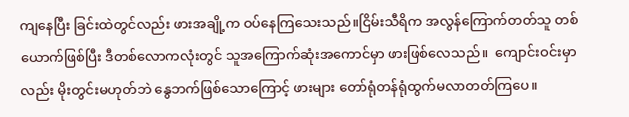ကျ‌နေပြီး ခြင်းထဲတွင်လည်း ဖားအချို့က ဝပ်‌နေကြသေးသည်။ငြိမ်းသီရိက အလွန်ကြောက်တတ်သူ တစ်ယောက်ဖြစ်ပြီး ဒီတစ်လောကလုံးတွင် သူအကြောက်ဆုံးအကောင်မှာ ဖားဖြစ်လေသည်။  ကျောင်းဝင်းမှာလည်း မိုးတွင်းမဟုတ်ဘဲ နွေဘက်ဖြစ်သောကြောင့် ဖား‌များ တော်ရုံတန်ရုံထွက်မလာတတ်ကြပေ။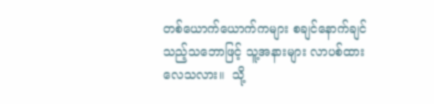တစ်ယောက်ယောက်ကများ စချင်နောက်ချင်သည့်သဘောဖြင့် သူ့အနားများ လာပစ်ထားလေသလား။  သို့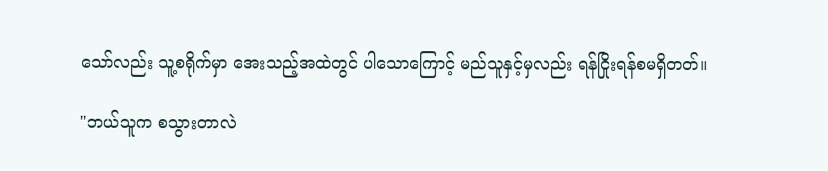သော်လည်း သူ့စရိုက်မှာ အေးသည့်အထဲတွင် ပါသောကြောင့် မည်သူနှင့်မှလည်း ရန်ငြိုးရန်စမရှိတတ်။

"ဘယ်သူက စသွားတာလဲ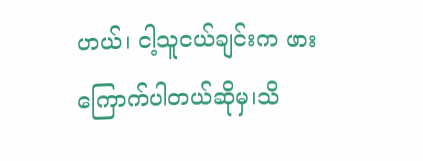ဟယ်၊ ငါ့သူငယ်ချင်းက ဖားကြောက်ပါတယ်ဆိုမှ၊သိ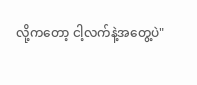လို့ကတော့ ငါ့လက်နဲ့အတွေ့ပဲ"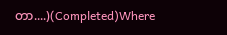တာ....)(Completed)Where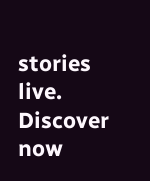stories live. Discover now